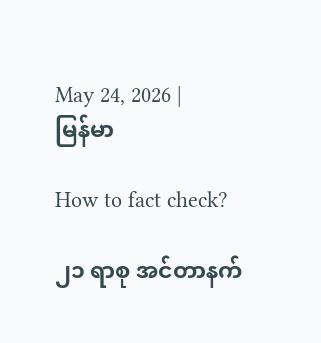May 24, 2026 | မြန်မာ

How to fact check?

၂၁ ရာစု အင်တာနက်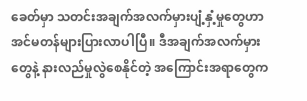ခေတ်မှာ သတင်းအချက်အလက်မှားပျံ့နှံ့မှုတွေဟာ အင်မတန်များပြားလာပါပြီ။ ဒီအချက်အလက်မှားတွေနဲ့ နားလည်မှုလွဲစေနိုင်တဲ့ အ‌ကြောင်းအရာတွေက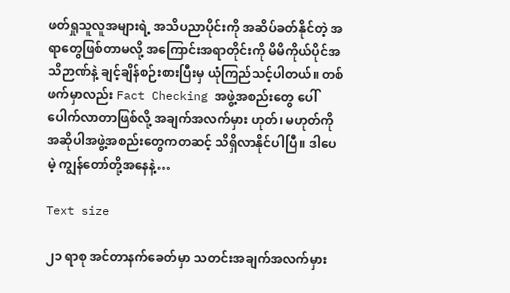ဖတ်ရှုသူလူအများရဲ့ အသိပညာပိုင်းကို အဆိပ်ခတ်နိုင်တဲ့ အရာတွေဖြစ်တာမလို့ အကြောင်းအရာတိုင်းကို မိမိကိုယ်ပိုင်အသိဉာဏ်နဲ့ ချင့်ချိန်စဉ်းစားပြီးမှ ယုံကြည်သင့်ပါတယ်။ တစ်ဖက်မှာလည်း Fact Checking အဖွဲ့အစည်းတွေ ပေါ်ပေါက်လာတာဖြစ်လို့ အချက်အလက်မှား ဟုတ်၊ မဟုတ်ကို အဆိုပါအဖွဲ့အစည်းတွေကတဆင့် သိရှိလာနိုင်ပါပြီ။ ဒါပေမဲ့ ကျွန်တော်တို့အနေနဲ့…

Text size

၂၁ ရာစု အင်တာနက်ခေတ်မှာ သတင်းအချက်အလက်မှား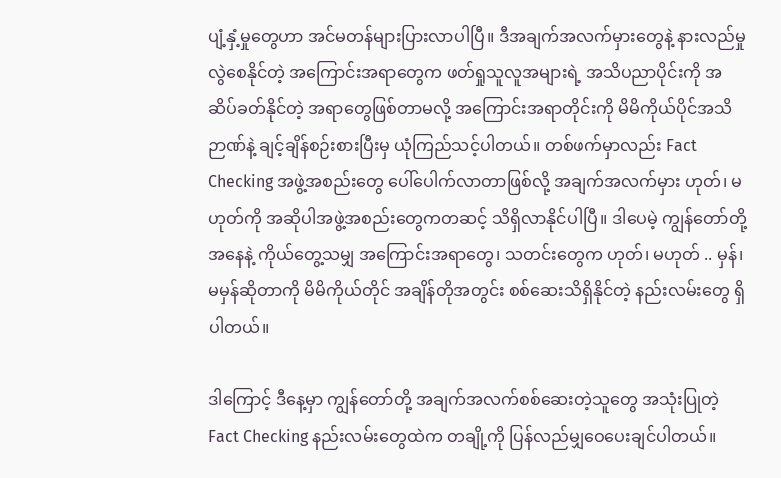ပျံ့နှံ့မှုတွေဟာ အင်မတန်များပြားလာပါပြီ။ ဒီအချက်အလက်မှားတွေနဲ့ နားလည်မှုလွဲစေနိုင်တဲ့ အ‌ကြောင်းအရာတွေက ဖတ်ရှုသူလူအများရဲ့ အသိပညာပိုင်းကို အဆိပ်ခတ်နိုင်တဲ့ အရာတွေဖြစ်တာမလို့ အကြောင်းအရာတိုင်းကို မိမိကိုယ်ပိုင်အသိဉာဏ်နဲ့ ချင့်ချိန်စဉ်းစားပြီးမှ ယုံကြည်သင့်ပါတယ်။ တစ်ဖက်မှာလည်း Fact Checking အဖွဲ့အစည်းတွေ ပေါ်ပေါက်လာတာဖြစ်လို့ အချက်အလက်မှား ဟုတ်၊ မဟုတ်ကို အဆိုပါအဖွဲ့အစည်းတွေကတဆင့် သိရှိလာနိုင်ပါပြီ။ ဒါပေမဲ့ ကျွန်တော်တို့အနေနဲ့ ကိုယ်တွေ့သမျှ အကြောင်းအရာတွေ၊ သတင်းတွေက ဟုတ်၊ မဟုတ် .. မှန်၊ မမှန်ဆိုတာကို မိမိကိုယ်တိုင် အချိန်တိုအတွင်း စစ်ဆေးသိရှိနိုင်တဲ့ နည်းလမ်းတွေ ရှိပါတယ်။

ဒါကြောင့် ဒီနေ့မှာ ကျွန်တော်တို့ အချက်အလက်စစ်ဆေးတဲ့သူတွေ အသုံးပြုတဲ့ Fact Checking နည်းလမ်းတွေထဲက တချို့ကို ပြန်လည်မျှဝေပေးချင်ပါတယ်။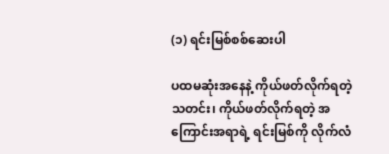(၁) ရင်းမြစ်စစ်‌ဆေးပါ

ပထမဆုံးအနေနဲ့ ကိုယ်ဖတ်လိုက်ရတဲ့ သတင်း၊ ကိုယ်ဖတ်လိုက်ရတဲ့ အကြောင်းအရာရဲ့ ရင်းမြစ်ကို လိုက်လံ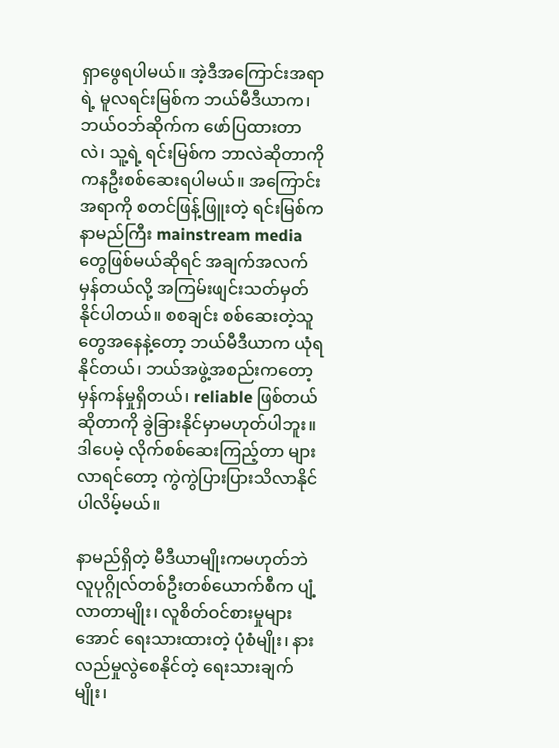ရှာဖွေရပါမယ်။ အဲ့ဒီအကြောင်းအရာရဲ့ မူလရင်းမြစ်က ဘယ်မီဒီယာက၊ ဘယ်ဝဘ်ဆိုက်က ဖော်ပြထားတာလဲ၊ သူ့ရဲ့ ရင်းမြစ်က ဘာလဲဆိုတာကို ကနဦးစစ်ဆေးရပါမယ်။ အကြောင်းအရာကို စတင်ဖြန့်ဖြူးတဲ့ ရင်းမြစ်က နာမည်ကြီး mainstream media တွေဖြစ်မယ်ဆိုရင် အချက်အလက်မှန်တယ်လို့ အကြမ်းဖျင်းသတ်မှတ်နိုင်ပါတယ်။ စစချင်း စစ်ဆေးတဲ့သူတွေအနေနဲ့တော့ ဘယ်မီဒီယာက ယုံရနိုင်တယ်၊ ဘယ်အဖွဲ့အစည်းကတော့ မှန်ကန်မှုရှိတယ်၊ reliable ဖြစ်တယ်ဆိုတာကို ခွဲခြားနိုင်မှာမဟုတ်ပါဘူး။ ဒါပေမဲ့ လိုက်စစ်ဆေးကြည့်တာ များလာရင်တော့ ကွဲကွဲပြားပြားသိလာနိုင်ပါလိမ့်မယ်။

နာမည်ရှိတဲ့ မီဒီယာမျိုးကမဟုတ်ဘဲ လူပုဂ္ဂိုလ်တစ်ဦးတစ်ယောက်စီက ပျံ့လာတာမျိုး၊ လူစိတ်ဝင်စားမှုများအောင် ‌ရေးသားထားတဲ့ ပုံစံမျိုး၊ နားလည်မှုလွဲစေနိုင်တဲ့ ရေးသားချက်မျိုး၊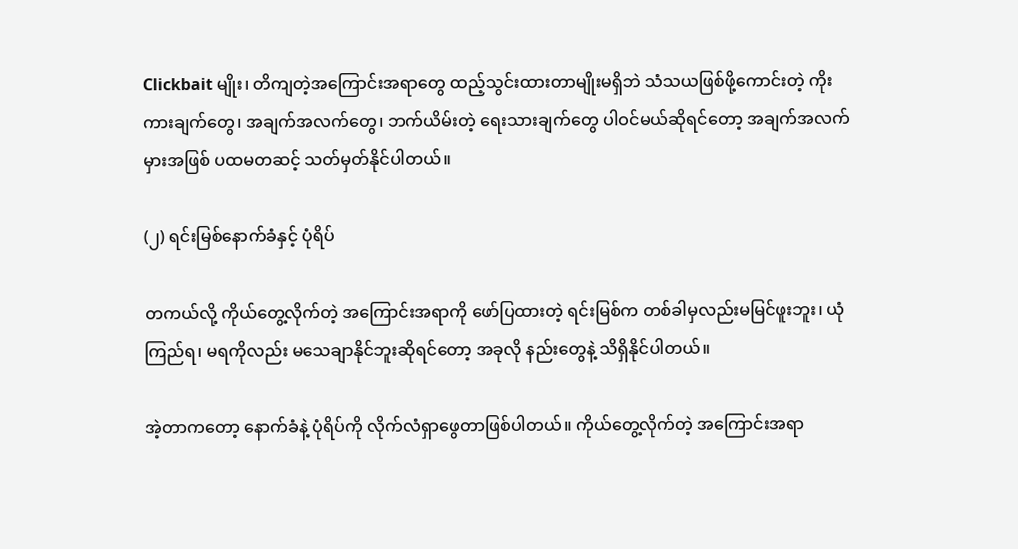Clickbait မျိုး၊ တိကျတဲ့အကြောင်းအရာတွေ ထည့်သွင်းထားတာမျိုးမရှိဘဲ သံသယဖြစ်ဖို့ကောင်းတဲ့ ကိုးကားချက်တွေ၊ အချက်အလက်တွေ၊ ဘက်ယိမ်းတဲ့ ရေးသားချက်တွေ ပါဝင်မယ်ဆိုရင်တော့ အချက်အလက်မှားအဖြစ် ပထမတဆင့် သတ်မှတ်နိုင်ပါတယ်။

(၂) ရင်းမြစ်နောက်ခံနှင့် ပုံရိပ်

တကယ်လို့ ကိုယ်တွေ့လိုက်တဲ့ အကြောင်းအရာကို ဖော်ပြထားတဲ့ ရင်းမြစ်က တစ်ခါမှလည်းမမြင်ဖူးဘူး၊ ယုံကြည်ရ၊ မရကိုလည်း မသေချာနိုင်ဘူးဆိုရင်တော့ အခုလို နည်းတွေနဲ့ သိရှိနိုင်ပါတယ်။

အဲ့တာက‌တော့ နောက်ခံနဲ့ ပုံရိပ်ကို လိုက်လံရှာဖွေတာဖြစ်ပါတယ်။ ကိုယ်တွေ့လိုက်တဲ့ အကြောင်းအရာ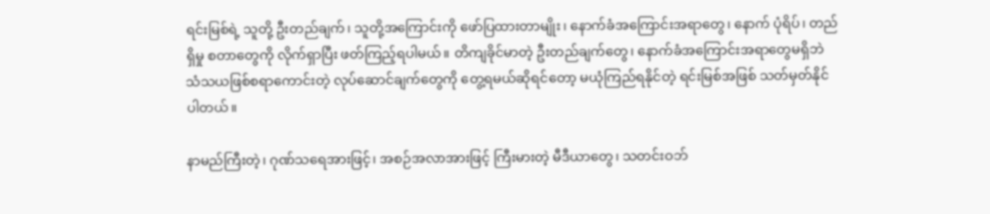ရင်းမြစ်ရဲ့ သူတို့ ဦးတည်ချက်၊ သူတို့အကြောင်းကို ဖော်ပြထားတာမျိုး၊ နောက်ခံအကြောင်းအရာတွေ၊ နောက် ပုံရိပ်၊ တည်ရှိမှု စတာတွေကို လိုက်ရှာပြီး ဖတ်ကြည့်ရပါမယ်။ တိကျခိုင်မာတဲ့ ဦးတည်ချက်တွေ၊ နောက်ခံအကြောင်းအရာတွေမရှိဘဲ သံသယဖြစ်စရာကောင်းတဲ့ လုပ်ဆောင်ချက်တွေကို တွေ့ရမယ်ဆိုရင်တော့ မယုံကြည်ရနိုင်တဲ့ ရင်းမြစ်အဖြစ် သတ်မှတ်နိုင်ပါတယ်။

နာမည်ကြီးတဲ့၊ ဂုဏ်သရေအားဖြင့်၊ အစဉ်အလာအားဖြင့် ကြီးမားတဲ့ မီဒီယာတွေ၊ သတင်းဝဘ်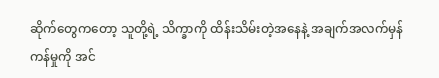ဆိုက်တွေကတော့ သူတို့ရဲ့ သိက္ခာကို ထိန်းသိမ်းတဲ့အနေနဲ့ အချက်အလက်မှန်ကန်မှုကို အင်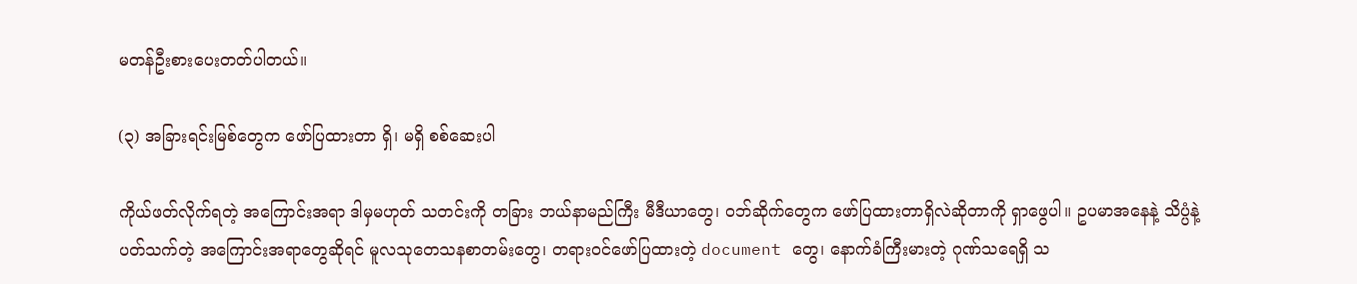မတန်ဦးစားပေးတတ်ပါတယ်။

(၃) အခြားရင်းမြစ်တွေက ဖော်ပြထားတာ ရှိ၊ မရှိ စစ်ဆေးပါ

ကိုယ်ဖတ်လိုက်ရတဲ့ အကြောင်းအရာ ဒါမှမဟုတ် သတင်းကို တခြား ဘယ်နာမည်ကြီး မီဒီယာတွေ၊ ဝဘ်ဆိုက်တွေက ဖော်ပြထားတာရှိလဲဆိုတာကို ရှာဖွေပါ။ ဥပမာအနေနဲ့ သိပ္ပံနဲ့ ပတ်သက်တဲ့ အကြောင်းအရာတွေဆိုရင် မူလသုတေသနစာတမ်းတွေ၊ တရားဝင်ဖော်ပြထားတဲ့ document တွေ၊ နောက်ခံကြီးမားတဲ့ ဂုဏ်သရေရှိ သ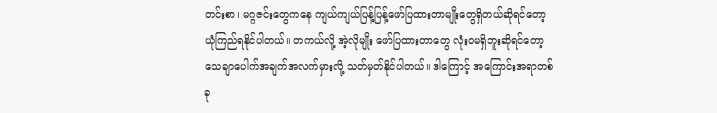တင်းစာ၊ မဂ္ဂဇင်းတွေကနေ ကျယ်ကျယ်ပြန့်ပြန့်ဖော်ပြထားတာမျိုးတွေရှိတယ်ဆိုရင်တော့ ယုံကြည်ရနိုင်ပါတယ်။ တကယ်လို့ အဲ့လိုမျိုး ဖော်ပြထားတာ‌တွေ လုံးဝမရှိဘူးဆိုရင်တော့ သေချာပေါက်အချက်အလက်မှားလို့ သတ်မှတ်နိုင်ပါတယ်။ ဒါကြောင့် အကြောင်းအရာတစ်ခု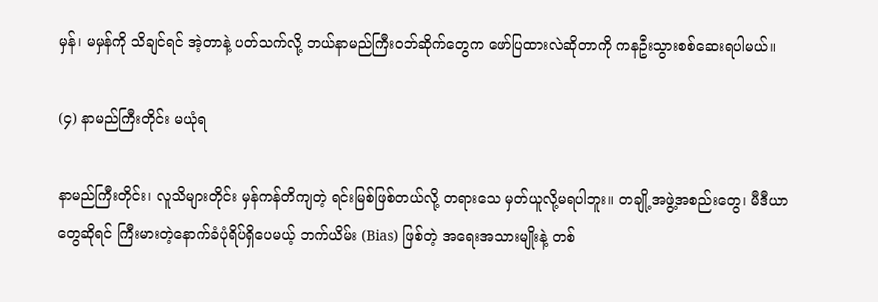မှန်၊ မမှန်ကို သိချင်ရင် အဲ့တာနဲ့ ပတ်သက်လို့ ဘယ်နာမည်ကြီးဝဘ်ဆိုက်တွေက ဖော်ပြထားလဲဆိုတာကို ကနဦးသွားစစ်ဆေးရပါမယ်။

(၄) နာမည်ကြီးတိုင်း မယုံရ

နာမည်ကြီးတိုင်း၊ လူသိများတိုင်း မှန်ကန်တိကျတဲ့ ရင်းမြစ်ဖြစ်တယ်လို့ တရားသေ မှတ်ယူလို့မရပါဘူး။ တချို့အဖွဲ့အစည်းတွေ၊ မီဒီယာတွေ‌ဆိုရင် ကြီးမားတဲ့နောက်ခံပုံရိပ်ရှိပေမယ့် ဘက်ယိမ်း (Bias) ဖြစ်တဲ့ အရေးအသားမျိုးနဲ့ တစ်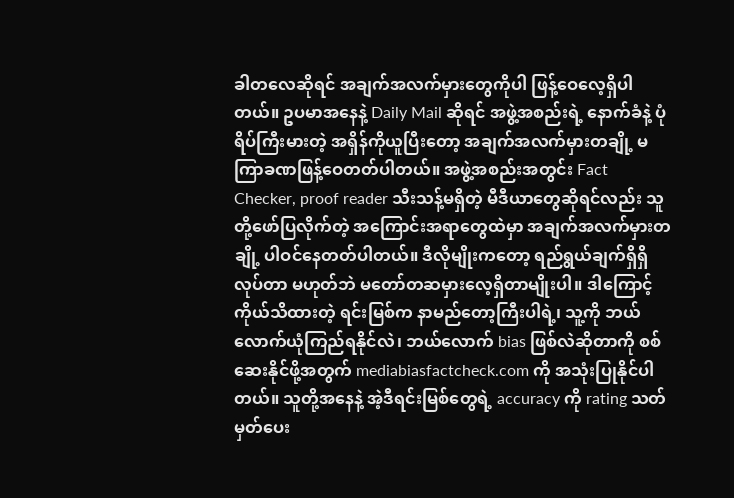ခါတလေဆိုရင် အချက်အလက်မှားတွေကိုပါ ဖြန့်ဝေလေ့ရှိပါတယ်။ ဥပမာအနေနဲ့ Daily Mail ဆိုရင် အဖွဲ့အစည်းရဲ့ နောက်ခံနဲ့ ပုံရိပ်ကြီးမားတဲ့ အရှိန်ကိုယူပြီးတော့ အချက်အလက်မှားတချို့ မကြာခဏဖြန့်ဝေတတ်ပါတယ်။ အဖွဲ့အစည်းအတွင်း Fact Checker, proof reader သီးသန့်မရှိတဲ့ မီဒီယာတွေဆိုရင်လည်း သူတို့ဖော်ပြလိုက်တဲ့ အကြောင်းအရာတွေထဲမှာ အချက်အလက်မှားတချို့ ပါဝင်နေတတ်ပါတယ်။ ဒီလိုမျိုးကတော့ ရည်ရွယ်ချက်ရှိရှိ လုပ်တာ မဟုတ်ဘဲ မတော်တဆမှားလေ့ရှိတာမျိုးပါ။ ဒါကြောင့် ကိုယ်သိထားတဲ့ ရင်းမြစ်က နာမည်တော့ကြီးပါရဲ့၊ သူ့ကို ဘယ်လောက်ယုံကြည်ရနိုင်လဲ၊ ဘယ်လောက် bias ဖြစ်လဲဆိုတာကို စစ်ဆေးနိုင်ဖို့အတွက် mediabiasfactcheck.com ကို အသုံးပြုနိုင်ပါတယ်။ သူတို့အနေနဲ့ အဲ့ဒီရင်းမြစ်တွေရဲ့ accuracy ကို rating သတ်မှတ်ပေး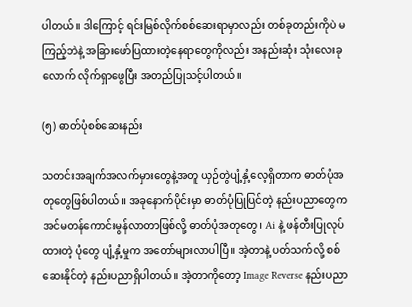ပါတယ်။ ဒါကြောင့် ရင်းမြစ်လိုက်စစ်ဆေးရာမှာလည်း တစ်ခုတည်းကိုပဲ မကြည့်ဘဲနဲ့ အခြားဖော်ပြထားတဲ့နေရာတွေကိုလည်း အနည်းဆုံး သုံးလေးခုလောက် လိုက်ရှာဖွေပြီး အတည်ပြုသင့်ပါတယ်။

(၅) ဓာတ်ပုံစစ်ဆေးနည်း

သတင်းအချက်အလက်မှားတွေနဲ့အတူ ယှဉ်တွဲပျံ့နှံ့‌လေ့ရှိတာက ဓာတ်ပုံအတု‌တွေဖြစ်ပါတယ်။ အခုနောက်ပိုင်းမှာ ဓာတ်ပုံပြုပြင်တဲ့ နည်းပညာတွေက အင်မတန်ကောင်းမွန်လာတာဖြစ်လို့ ဓာတ်ပုံအတုတွေ၊ Ai နဲ့ ဖန်တီးပြုလုပ်ထားတဲ့ ပုံတွေ ပျံ့နှံ့မှုက အတော်များလာပါပြီ။ အဲ့တာနဲ့ ပတ်သက်လို့ စစ်ဆေးနိုင်တဲ့ နည်းပညာရှိပါတယ်။ အဲ့တာကိုတော့ Image Reverse နည်းပညာ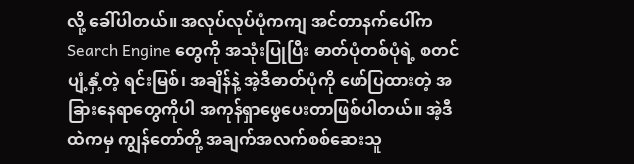လို့ ခေါ်ပါတယ်။ အလုပ်လုပ်ပုံကကျ အင်တာနက်ပေါ်က Search Engine တွေကို အသုံးပြုပြီး ဓာတ်ပုံတစ်ပုံရဲ့ စတင်ပျံ့နှံ့တဲ့ ရင်းမြစ်၊ အချိန်နဲ့ အဲ့ဒီဓာတ်ပုံကို ဖော်ပြထားတဲ့ အခြားနေရာတွေကိုပါ အကုန်ရှာဖွေပေးတာဖြစ်ပါတယ်။ အဲ့ဒီထဲကမှ ကျွန်တော်တို့ အချက်အလက်စစ်ဆေးသူ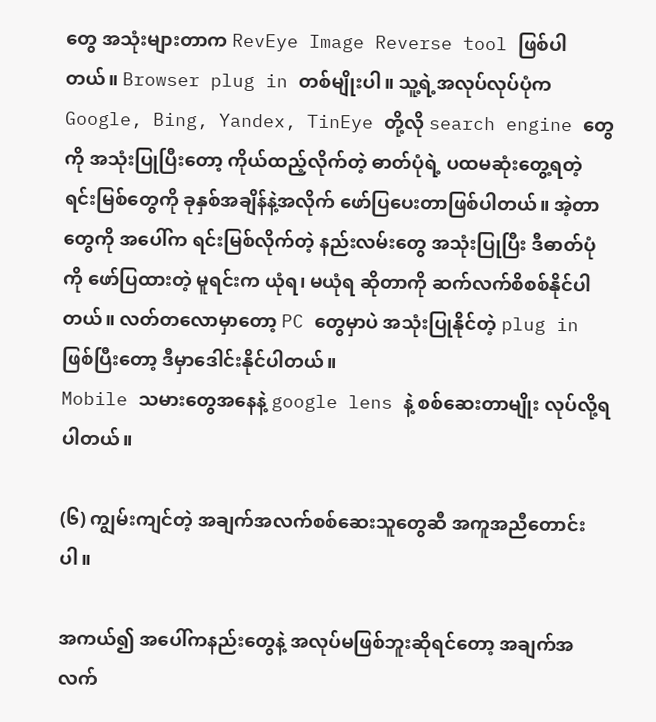တွေ အသုံးများတာက RevEye Image Reverse tool ဖြစ်ပါတယ်။ Browser plug in တစ်မျိုးပါ။ သူ့ရဲ့အလုပ်လုပ်ပုံက Google, Bing, Yandex, TinEye တို့လို search engine တွေကို အသုံးပြုပြီးတော့ ကိုယ်ထည့်လိုက်တဲ့ ဓာတ်ပုံရဲ့ ပထမဆုံးတွေ့ရတဲ့ ရင်းမြစ်တွေကို ခုနှစ်အချိန်နဲ့အလိုက် ဖော်ပြပေးတာဖြစ်ပါတယ်။ အဲ့တာတွေကို အပေါ်က ရင်းမြစ်လိုက်တဲ့ နည်းလမ်းတွေ အသုံးပြုပြီး ဒီဓာတ်ပုံကို ဖော်ပြထားတဲ့ မူရင်းက ယုံရ၊ မယုံရ ‌ဆိုတာကို ဆက်လက်စိစစ်နိုင်ပါတယ်။ လတ်တလောမှာတော့ PC တွေမှာပဲ အသုံးပြုနိုင်တဲ့ plug in ဖြစ်ပြီးတော့ ဒီမှာဒေါင်းနိုင်ပါတယ်။
Mobile သမားတွေအနေနဲ့ google lens နဲ့ စစ်ဆေးတာမျိုး လုပ်လို့ရပါတယ်။

(၆) ကျွမ်းကျင်တဲ့ အချက်အလက်စစ်ဆေးသူတွေဆီ အကူအညီတောင်းပါ။

အကယ်၍ အပေါ်ကနည်းတွေနဲ့ အလုပ်မဖြစ်ဘူးဆိုရင်တော့ အချက်အလက်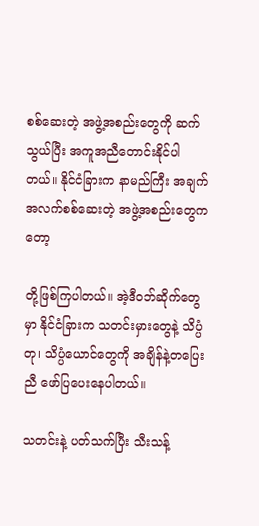စစ်ဆေးတဲ့ အဖွဲ့အစည်းတွေကို ဆက်သွယ်ပြီး အကူအညီတောင်းနိုင်ပါတယ်။ နိုင်ငံခြားက နာမည်ကြီး အချက်အလက်စစ်ဆေးတဲ့ အဖွဲ့အစည်းတွေကတော့

တို့ဖြစ်ကြပါတယ်။ အဲ့ဒီဝဘ်ဆိုက်တွေမှာ နိုင်ငံခြားက သတင်းမှားတွေနဲ့ သိပ္ပံတု၊ သိပ္ပံယောင်တွေကို အချိန်နဲ့တပြေးညီ ဖော်ပြပေးနေပါတယ်။

သတင်းနဲ့ ပတ်သက်ပြီး သီးသန့်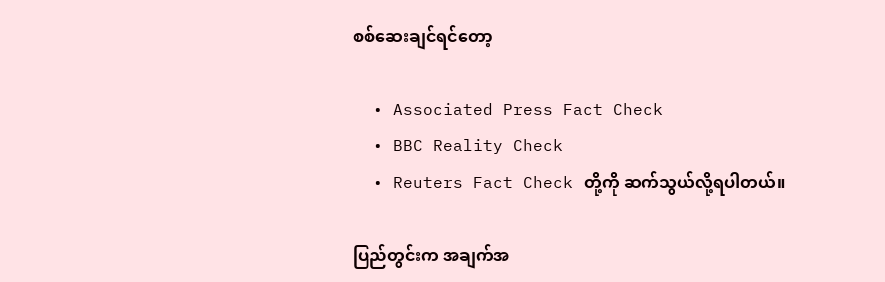စစ်ဆေးချင်ရင်တော့

  • Associated Press Fact Check
  • BBC Reality Check
  • Reuters Fact Check တို့ကို ဆက်သွယ်လို့ရပါတယ်။

ပြည်တွင်းက အချက်အ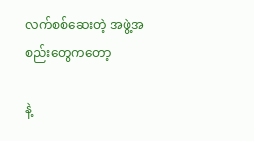လက်စစ်ဆေးတဲ့ အဖွဲ့အစည်းတွေကတော့

နဲ့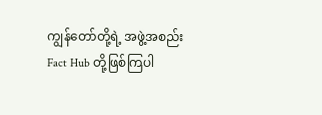ကျွန်တော်တို့ရဲ့ အဖွဲ့အစည်း Fact Hub တို့ဖြစ်ကြပါ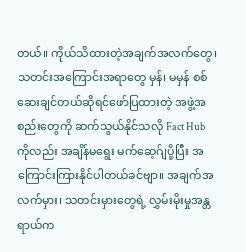တယ်။ ကိုယ်သိထားတဲ့အချက်အလက်တွေ၊ သတင်းအကြောင်းအရာတွေ မှန်၊ မမှန် စစ်ဆေးချင်တယ်ဆိုရင်ဖော်ပြထားတဲ့ အဖွဲ့အစည်းတွေကို ဆက်သွယ်နိုင်သလို Fact Hub ကိုလည်း အချိန်မရွေး မက်ဆေ့ဂ်ျပို့ပြီး အကြောင်းကြားနိုင်ပါတယ်ခင်ဗျာ။ အချက်အလက်မှား၊ သတင်းမှားတွေရဲ့ လွှမ်းမိုးမှုအန္တရာယ်က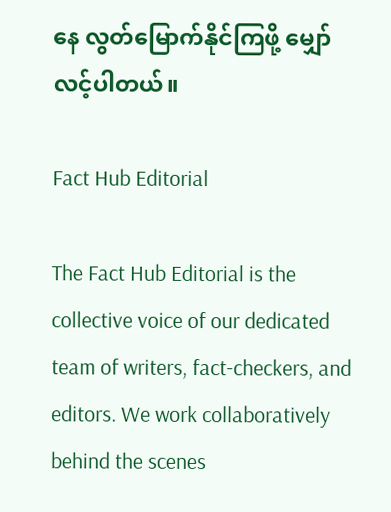နေ လွတ်မြောက်နိုင်ကြဖို့ မျှော်လင့်ပါတယ်။

Fact Hub Editorial

The Fact Hub Editorial is the collective voice of our dedicated team of writers, fact-checkers, and editors. We work collaboratively behind the scenes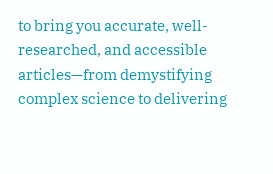to bring you accurate, well-researched, and accessible articles—from demystifying complex science to delivering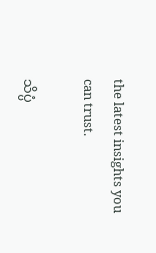the latest insights you can trust.

သိပ္ပံ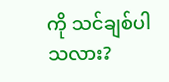ကို သင်ချစ်ပါသလား?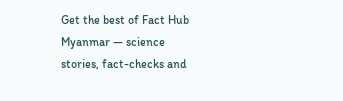Get the best of Fact Hub Myanmar — science stories, fact-checks and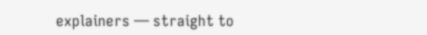explainers — straight to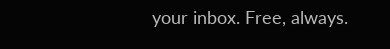your inbox. Free, always.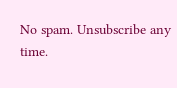No spam. Unsubscribe any time.